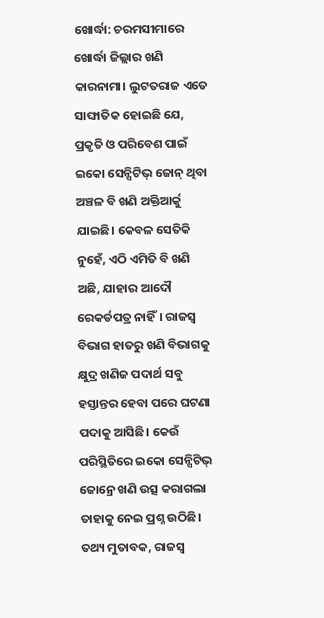ଖୋର୍ଦ୍ଧା: ଚରମସୀମାରେ ଖୋର୍ଦ୍ଧା ଜିଲ୍ଲାର ଖଣି କାରନାମା। ଲୁଟତରାଜ ଏତେ ସାଙ୍ଘାତିକ ହୋଇଛି ଯେ, ପ୍ରକୃତି ଓ ପରିବେଶ ପାଇଁ ଇକୋ ସେନ୍ସିଟିଭ୍ ଜୋନ୍ ଥିବା ଅଞ୍ଚଳ ବି ଖଣି ଅକ୍ତିଆର୍କୁ ଯାଇଛି। କେବଳ ସେତିକି ନୁହେଁ, ଏଠି ଏମିତି ବି ଖଣି ଅଛି, ଯାହାର ଆଦୌ ରେକର୍ଡପତ୍ର ନାହିଁ। ରାଜସ୍ବ ବିଭାଗ ହାତରୁ ଖଣି ବିଭାଗକୁ କ୍ଷୁଦ୍ର ଖଣିଜ ପଦାର୍ଥ ସବୁ ହସ୍ତାନ୍ତର ହେବା ପରେ ଘଟଣା ପଦାକୁ ଆସିଛି। କେଉଁ ପରିସ୍ଥିତିରେ ଇକୋ ସେନ୍ସିଟିଭ୍ ଜୋନ୍ରେ ଖଣି ଉତ୍ସ କରାଗଲା ତାହାକୁ ନେଇ ପ୍ରଶ୍ନ ଉଠିଛି।
ତଥ୍ୟ ମୁତାବକ, ରାଜସ୍ବ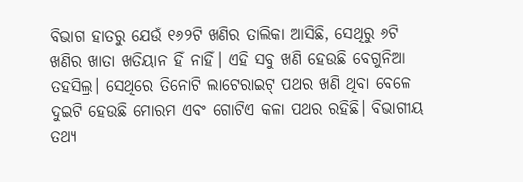ବିଭାଗ ହାତରୁ ଯେଉଁ ୧୬୨ଟି ଖଣିର ତାଲିକା ଆସିଛି, ସେଥିରୁ ୬ଟି ଖଣିର ଖାତା ଖତିୟାନ ହିଁ ନାହିଁ। ଏହି ସବୁ ଖଣି ହେଉଛି ବେଗୁନିଆ ତହସିଲ୍ର। ସେଥିରେ ତିନୋଟି ଲାଟେରାଇଟ୍ ପଥର ଖଣି ଥିବା ବେଳେ ଦୁଇଟି ହେଉଛି ମୋରମ ଏବଂ ଗୋଟିଏ କଳା ପଥର ରହିଛି। ବିଭାଗୀୟ ତଥ୍ୟ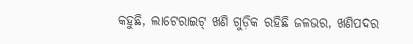କହୁଛି, ଲାଟେରାଇଟ୍ ଖଣି ଗୁଡ଼ିକ ରହିଛି ଜଳଭର, ଖଣିପଦର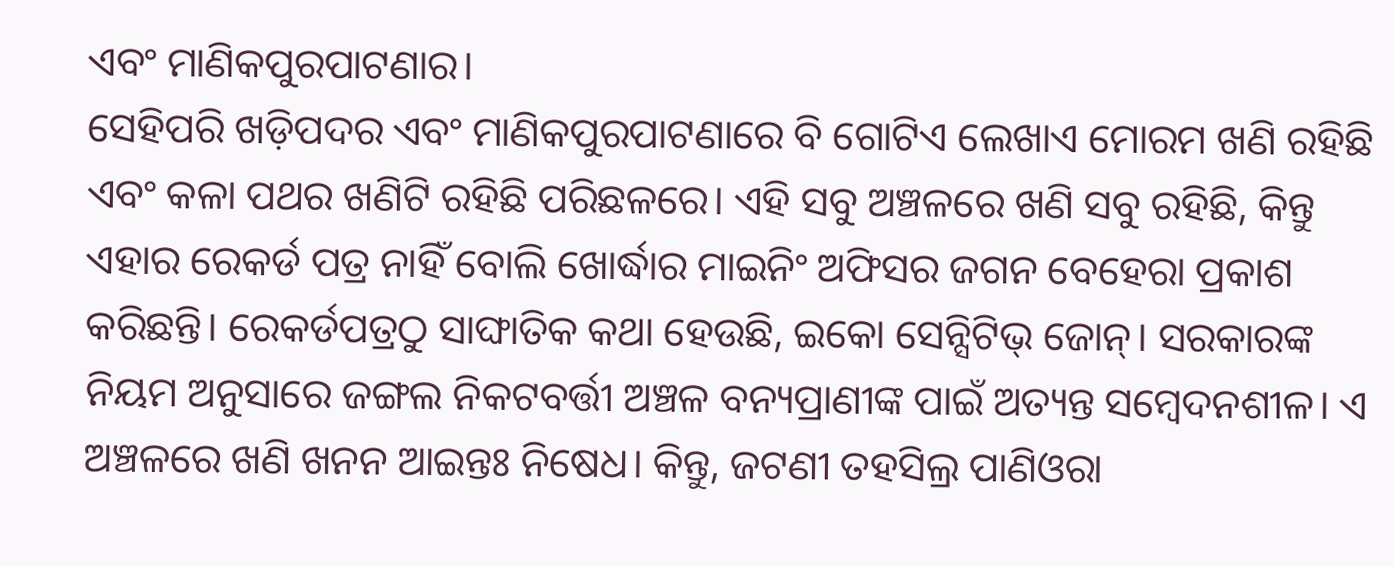ଏବଂ ମାଣିକପୁରପାଟଣାର।
ସେହିପରି ଖଡ଼ିପଦର ଏବଂ ମାଣିକପୁରପାଟଣାରେ ବି ଗୋଟିଏ ଲେଖାଏ ମୋରମ ଖଣି ରହିଛି ଏବଂ କଳା ପଥର ଖଣିଟି ରହିଛି ପରିଛଳରେ। ଏହି ସବୁ ଅଞ୍ଚଳରେ ଖଣି ସବୁ ରହିଛି, କିନ୍ତୁ ଏହାର ରେକର୍ଡ ପତ୍ର ନାହିଁ ବୋଲି ଖୋର୍ଦ୍ଧାର ମାଇନିଂ ଅଫିସର ଜଗନ ବେହେରା ପ୍ରକାଶ କରିଛନ୍ତି। ରେକର୍ଡପତ୍ରଠୁ ସାଙ୍ଘାତିକ କଥା ହେଉଛି, ଇକୋ ସେନ୍ସିଟିଭ୍ ଜୋନ୍। ସରକାରଙ୍କ ନିୟମ ଅନୁସାରେ ଜଙ୍ଗଲ ନିକଟବର୍ତ୍ତୀ ଅଞ୍ଚଳ ବନ୍ୟପ୍ରାଣୀଙ୍କ ପାଇଁ ଅତ୍ୟନ୍ତ ସମ୍ବେଦନଶୀଳ। ଏ ଅଞ୍ଚଳରେ ଖଣି ଖନନ ଆଇନ୍ତଃ ନିଷେଧ। କିନ୍ତୁ, ଜଟଣୀ ତହସିଲ୍ର ପାଣିଓରା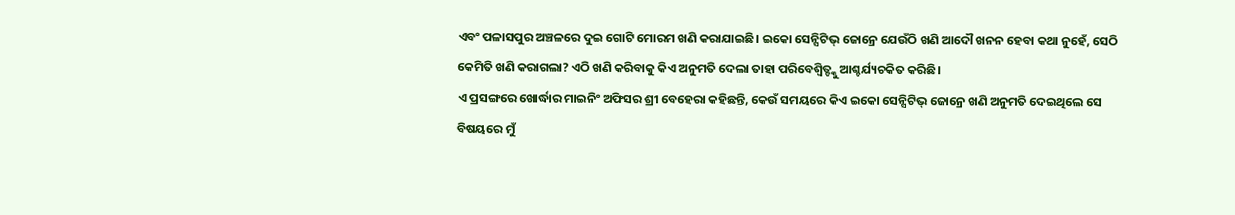ଏବଂ ପଳାସପୁର ଅଞ୍ଚଳରେ ଦୁଇ ଗୋଟି ମୋରମ ଖଣି କରାଯାଇଛି। ଇକୋ ସେନ୍ସିଟିଭ୍ ଜୋନ୍ରେ ଯେଉଁଠି ଖଣି ଆଦୌ ଖନନ ହେବା କଥା ନୁହେଁ, ସେଠି କେମିତି ଖଣି କରାଗଲା? ଏଠି ଖଣି କରିବାକୁ କିଏ ଅନୁମତି ଦେଲା ତାହା ପରିବେଶ୍ବିତ୍ଙ୍କୁ ଆଶ୍ଚର୍ଯ୍ୟଚକିତ କରିଛି।
ଏ ପ୍ରସଙ୍ଗରେ ଖୋର୍ଦ୍ଧାର ମାଇନିଂ ଅଫିସର ଶ୍ରୀ ବେହେରା କହିଛନ୍ତି, କେଉଁ ସମୟରେ କିଏ ଇକୋ ସେନ୍ସିଟିଭ୍ ଜୋନ୍ରେ ଖଣି ଅନୁମତି ଦେଇଥିଲେ ସେ ବିଷୟରେ ମୁଁ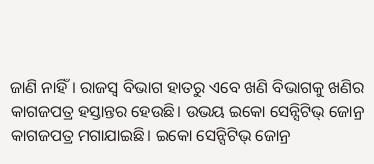ଜାଣି ନାହିଁ। ରାଜସ୍ବ ବିଭାଗ ହାତରୁ ଏବେ ଖଣି ବିଭାଗକୁ ଖଣିର କାଗଜପତ୍ର ହସ୍ତାନ୍ତର ହେଉଛି। ଉଭୟ ଇକୋ ସେନ୍ସିଟିଭ୍ ଜୋନ୍ର କାଗଜପତ୍ର ମଗାଯାଇଛି। ଇକୋ ସେନ୍ସିଟିଭ୍ ଜୋନ୍ର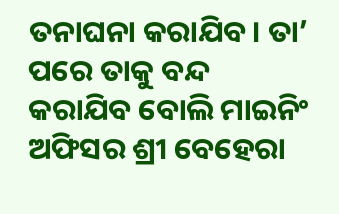ତନାଘନା କରାଯିବ। ତା’ ପରେ ତାକୁ ବନ୍ଦ କରାଯିବ ବୋଲି ମାଇନିଂ ଅଫିସର ଶ୍ରୀ ବେହେରା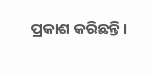ପ୍ରକାଶ କରିଛନ୍ତି।